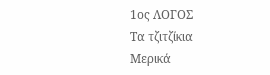1ος ΛΟΓΟΣ
Τα τζιτζίκια
Μερικά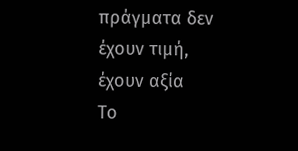πράγματα δεν έχουν τιμή, έχουν αξία
Το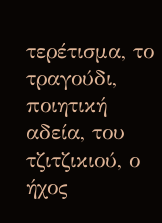τερέτισμα, το τραγούδι, ποιητική
αδεία, του τζιτζικιού, ο ήχος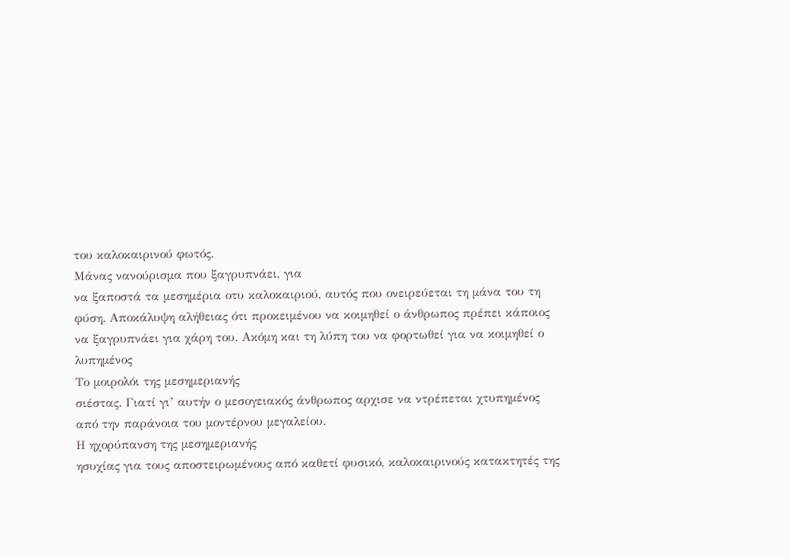του καλοκαιρινού φωτός.
Μάνας νανούρισμα που ξαγρυπνάει, για
να ξαποστά τα μεσημέρια οτυ καλοκαιριού, αυτός που ονειρεύεται τη μάνα του τη
φύση. Αποκάλυψη αλήθειας ότι προκειμένου να κοιμηθεί ο άνθρωπος πρέπει κάποιος
να ξαγρυπνάει για χάρη του. Ακόμη και τη λύπη του να φορτωθεί για να κοιμηθεί ο
λυπημένος
Το μοιρολόι της μεσημεριανής
σιέστας. Γιατί γι’ αυτήν ο μεσογειακός άνθρωπος αρχισε να ντρέπεται χτυπημένος
από την παράνοια του μοντέρνου μεγαλείου.
Η ηχορύπανση της μεσημεριανής
ησυχίας για τους αποστειρωμένους από καθετί φυσικό, καλοκαιρινούς κατακτητές της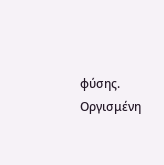φύσης.
Οργισμένη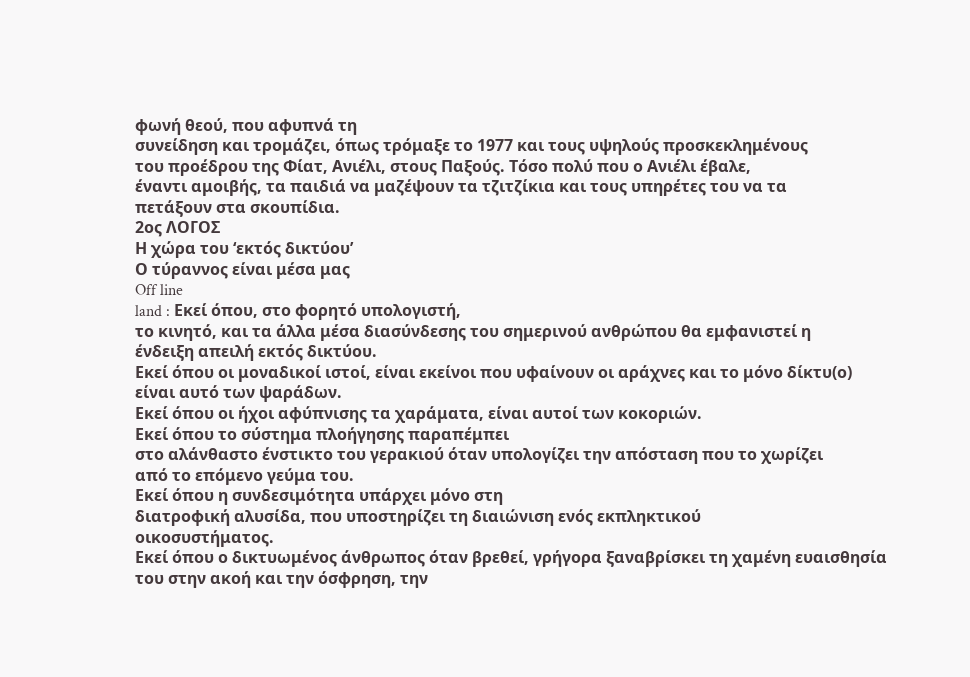φωνή θεού, που αφυπνά τη
συνείδηση και τρομάζει, όπως τρόμαξε το 1977 και τους υψηλούς προσκεκλημένους
του προέδρου της Φίατ, Ανιέλι, στους Παξούς. Τόσο πολύ που ο Ανιέλι έβαλε,
έναντι αμοιβής, τα παιδιά να μαζέψουν τα τζιτζίκια και τους υπηρέτες του να τα
πετάξουν στα σκουπίδια.
2ος ΛΟΓΟΣ
Η χώρα του ‘εκτός δικτύου’
Ο τύραννος είναι μέσα μας
Off line
land : Εκεί όπου, στο φορητό υπολογιστή,
το κινητό, και τα άλλα μέσα διασύνδεσης του σημερινού ανθρώπου θα εμφανιστεί η
ένδειξη απειλή εκτός δικτύου.
Εκεί όπου οι μοναδικοί ιστοί, είναι εκείνοι που υφαίνουν οι αράχνες και το μόνο δίκτυ(ο)
είναι αυτό των ψαράδων.
Εκεί όπου οι ήχοι αφύπνισης τα χαράματα, είναι αυτοί των κοκοριών.
Εκεί όπου το σύστημα πλοήγησης παραπέμπει
στο αλάνθαστο ένστικτο του γερακιού όταν υπολογίζει την απόσταση που το χωρίζει
από το επόμενο γεύμα του.
Εκεί όπου η συνδεσιμότητα υπάρχει μόνο στη
διατροφική αλυσίδα, που υποστηρίζει τη διαιώνιση ενός εκπληκτικού
οικοσυστήματος.
Εκεί όπου ο δικτυωμένος άνθρωπος όταν βρεθεί, γρήγορα ξαναβρίσκει τη χαμένη ευαισθησία
του στην ακοή και την όσφρηση, την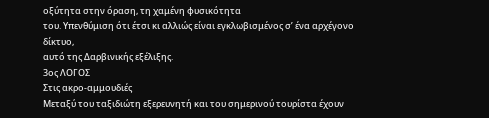οξύτητα στην όραση, τη χαμένη φυσικότητα
του. Υπενθύμιση ότι έτσι κι αλλιώς είναι εγκλωβισμένος σ’ ένα αρχέγονο δίκτυο,
αυτό της Δαρβινικής εξέλιξης.
3ος ΛΟΓΟΣ
Στις ακρο-αμμουδιές
Μεταξύ του ταξιδιώτη εξερευνητή και του σημερινού τουρίστα έχουν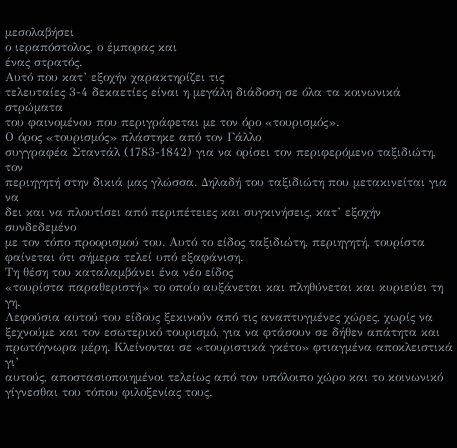μεσολαβήσει
ο ιεραπόστολος, ο έμπορας και
ένας στρατός.
Αυτό που κατ’ εξοχήν χαρακτηρίζει τις
τελευταίες 3-4 δεκαετίες είναι η μεγάλη διάδοση σε όλα τα κοινωνικά στρώματα
του φαινομένου που περιγράφεται με τον όρο «τουρισμός».
Ο όρος «τουρισμός» πλάστηκε από τον Γάλλο
συγγραφέα Σταντάλ (1783-1842) για να ορίσει τον περιφερόμενο ταξιδιώτη, τον
περιηγητή στην δικιά μας γλώσσα. Δηλαδή του ταξιδιώτη που μετακινείται για να
δει και να πλουτίσει από περιπέτειες και συγκινήσεις, κατ’ εξοχήν συνδεδεμένο
με τον τόπο προορισμού του. Αυτό το είδος ταξιδιώτη, περιηγητή, τουρίστα
φαίνεται ότι σήμερα τελεί υπό εξαφάνιση.
Τη θέση του καταλαμβάνει ένα νέο είδος
«τουρίστα παραθεριστή» το οποίο αυξάνεται και πληθύνεται και κυριεύει τη γη.
Λεφούσια αυτού του είδους ξεκινούν από τις αναπτυγμένες χώρες, χωρίς να
ξεχνούμε και τον εσωτερικό τουρισμό, για να φτάσουν σε δήθεν απάτητα και
πρωτόγνωρα μέρη. Κλείνονται σε «τουριστικά γκέτο» φτιαγμένα αποκλειστικά γι’
αυτούς, αποστασιοποιημένοι τελείως από τον υπόλοιπο χώρο και το κοινωνικό
γίγνεσθαι του τόπου φιλοξενίας τους.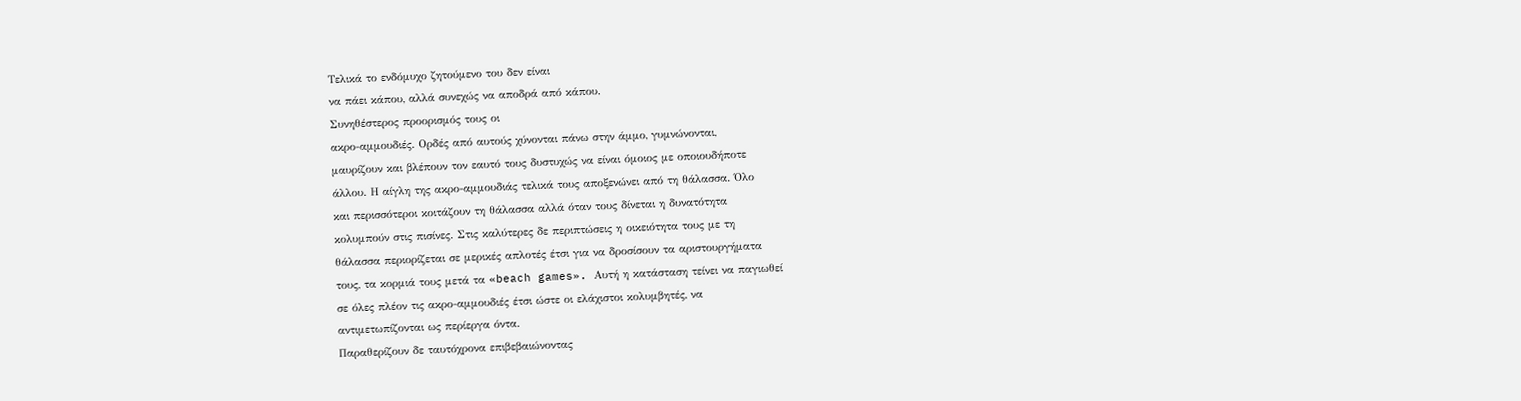Τελικά το ενδόμυχο ζητούμενο του δεν είναι
να πάει κάπου, αλλά συνεχώς να αποδρά από κάπου.
Συνηθέστερος προορισμός τους οι
ακρο-αμμουδιές. Ορδές από αυτούς χύνονται πάνω στην άμμο, γυμνώνονται,
μαυρίζουν και βλέπουν τον εαυτό τους δυστυχώς να είναι όμοιος με οποιουδήποτε
άλλου. Η αίγλη της ακρο-αμμουδιάς τελικά τους αποξενώνει από τη θάλασσα. Όλο
και περισσότεροι κοιτάζουν τη θάλασσα αλλά όταν τους δίνεται η δυνατότητα
κολυμπούν στις πισίνες. Στις καλύτερες δε περιπτώσεις η οικειότητα τους με τη
θάλασσα περιορίζεται σε μερικές απλοτές έτσι για να δροσίσουν τα αριστουργήματα
τους, τα κορμιά τους μετά τα «beach games». Αυτή η κατάσταση τείνει να παγιωθεί
σε όλες πλέον τις ακρο-αμμουδιές έτσι ώστε οι ελάχιστοι κολυμβητές, να
αντιμετωπίζονται ως περίεργα όντα.
Παραθερίζουν δε ταυτόχρονα επιβεβαιώνοντας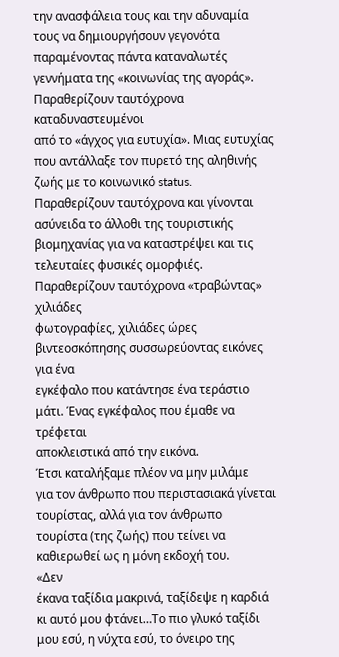την ανασφάλεια τους και την αδυναμία τους να δημιουργήσουν γεγονότα
παραμένοντας πάντα καταναλωτές γεννήματα της «κοινωνίας της αγοράς».
Παραθερίζουν ταυτόχρονα καταδυναστευμένοι
από το «άγχος για ευτυχία». Μιας ευτυχίας που αντάλλαξε τον πυρετό της αληθινής
ζωής με το κοινωνικό status.
Παραθερίζουν ταυτόχρονα και γίνονται
ασύνειδα το άλλοθι της τουριστικής βιομηχανίας για να καταστρέψει και τις
τελευταίες φυσικές ομορφιές.
Παραθερίζουν ταυτόχρονα «τραβώντας» χιλιάδες
φωτογραφίες, χιλιάδες ώρες βιντεοσκόπησης συσσωρεύοντας εικόνες για ένα
εγκέφαλο που κατάντησε ένα τεράστιο μάτι. Ένας εγκέφαλος που έμαθε να τρέφεται
αποκλειστικά από την εικόνα.
Έτσι καταλήξαμε πλέον να μην μιλάμε
για τον άνθρωπο που περιστασιακά γίνεται τουρίστας, αλλά για τον άνθρωπο
τουρίστα (της ζωής) που τείνει να καθιερωθεί ως η μόνη εκδοχή του.
«Δεν
έκανα ταξίδια μακρινά, ταξίδεψε η καρδιά κι αυτό μου φτάνει…Το πιο γλυκό ταξίδι
μου εσύ, η νύχτα εσύ, το όνειρο της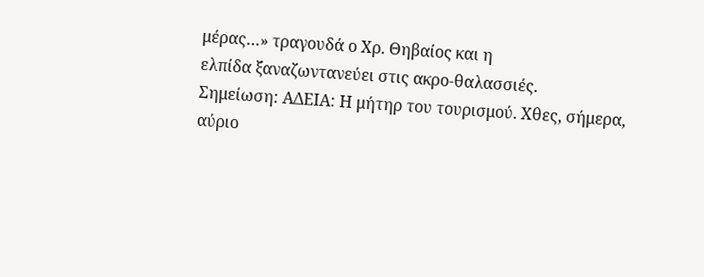μέρας…» τραγουδά ο Χρ. Θηβαίος και η
ελπίδα ξαναζωντανεύει στις ακρο-θαλασσιές.
Σημείωση: ΑΔΕΙΑ: Η μήτηρ του τουρισμού. Χθες, σήμερα, αύριο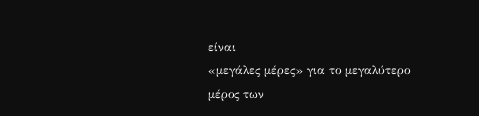είναι
«μεγάλες μέρες» για το μεγαλύτερο μέρος των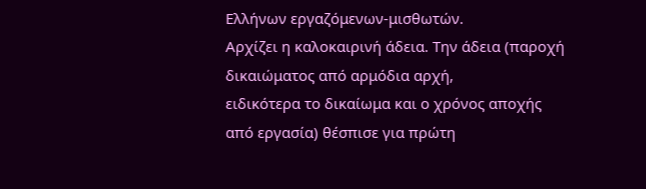Ελλήνων εργαζόμενων-μισθωτών.
Αρχίζει η καλοκαιρινή άδεια. Την άδεια (παροχή δικαιώματος από αρμόδια αρχή,
ειδικότερα το δικαίωμα και ο χρόνος αποχής από εργασία) θέσπισε για πρώτη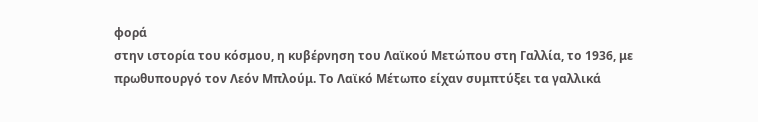φορά
στην ιστορία του κόσμου, η κυβέρνηση του Λαϊκού Μετώπου στη Γαλλία, το 1936, με
πρωθυπουργό τον Λεόν Μπλούμ. Το Λαϊκό Μέτωπο είχαν συμπτύξει τα γαλλικά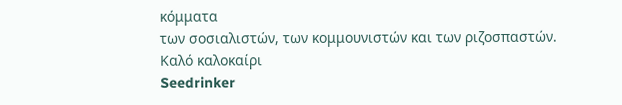κόμματα
των σοσιαλιστών, των κομμουνιστών και των ριζοσπαστών.
Καλό καλοκαίρι
Seedrinker